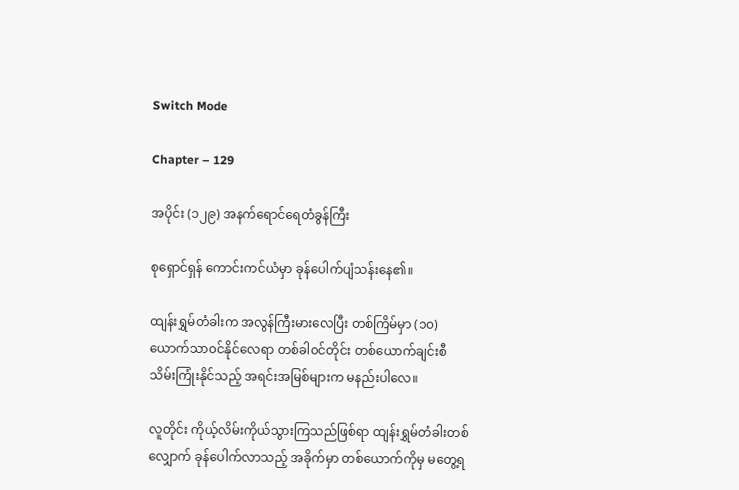Switch Mode

Chapter – 129

အပိုင်း (၁၂၉) အနက်ရောင်ရေတံခွန်ကြီး

စုရှောင်ရှန် ကောင်းကင်ယံမှာ ခုန်ပေါက်ပျံသန်းနေ၏။

ထျန်းရွှမ်တံခါးက အလွန်ကြီးမားလေပြီး တစ်ကြိမ်မှာ (၁၀) ယောက်သာ၀င်နိုင်လေရာ တစ်ခါ၀င်တိုင်း တစ်ယောက်ချင်းစီ သိမ်းကြုံးနိုင်သည့် အရင်းအမြစ်များက မနည်းပါလေ။

လူတိုင်း ကိုယ့်လိမ်းကိုယ်သွားကြသည်ဖြစ်ရာ ထျန်းရွှမ်တံခါးတစ်လျှောက် ခုန်ပေါက်လာသည့် အခိုက်မှာ တစ်ယောက်ကိုမှ မတွေ့ရ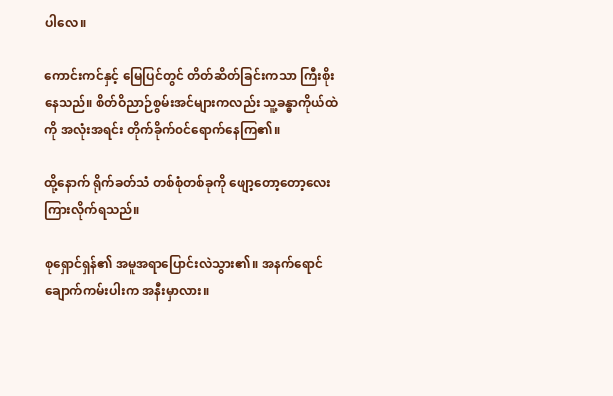ပါလေ။

ကောင်းကင်နှင့် မြေပြင်တွင် တိတ်‌ဆိတ်ခြင်းကသာ ကြီးစိုးနေသည်။ စိတ်ဝိညာဉ်စွမ်းအင်များကလည်း သူ့ခန္ဓာကိုယ်ထဲကို အလုံးအရင်း တိုက်ခိုက်၀င်ရောက်နေကြ၏။

ထို့နောက် ရိုက်ခတ်သံ တစ်စုံတစ်ခုကို ဖျော့တော့တော့လေးကြားလိုက်ရသည်။

စုရှောင်ရှန်၏ အမူအရာပြောင်းလဲသွား၏။ အနက်ရောင်ချောက်ကမ်းပါးက အနီးမှာလား။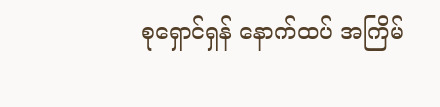စုရှောင်ရှန် နောက်ထပ် အကြိမ်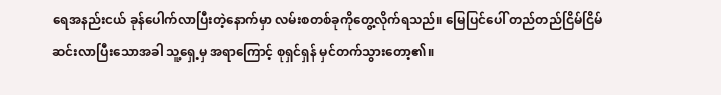ရေအနည်းငယ် ခုန်ပေါက်လာပြီးတဲ့နောက်မှာ လမ်းစတစ်ခုကိုတွေ့လိုက်ရသည်။ မြေပြင်ပေါ် တည်တည်ငြိမ်ငြိမ်ဆင်းလာပြီးသောအခါ သူ့ရှေ့မှ အရာကြောင့် စုရှင်ရှန် မှင်တက်သွားတော့၏။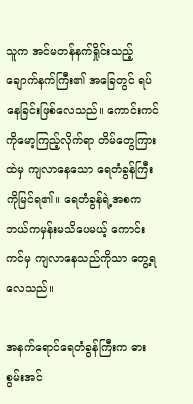သူက အင်မတန်နက်ရှိုင်းသည့် ချောက်နက်ကြီး၏ အခြေတွင် ရပ်နေခြင်းဖြစ်လေသည်။ ကောင်းကင်ကိုမော့ကြည့်လိုက်ရာ ‌တိမ်တွေကြားထဲမှ ကျလာနေသော ရေတံခွန်ကြီးကိုမြင်ရ၏။ ရေတံခွန်ရဲ့အစက ဘယ်ကမှန်းမသိပေမယ့် ကောင်းကင်မှ ကျလာနေသည်ကိုသာ တွေ့ရလေသည်။

အနက်ရောင်ရေတံခွန်ကြီးက ဓားစွမ်းအင်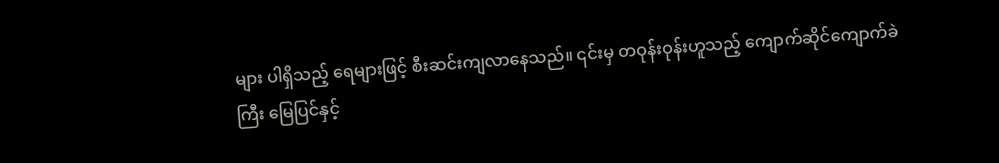များ ပါရှိသည့် ရေများဖြင့် စီးဆင်းကျလာနေသည်။ ၎င်းမှ တဝုန်းဝုန်းဟူသည့် ကျောက်ဆိုင်ကျောက်ခဲကြီး မြေပြင်နှင့်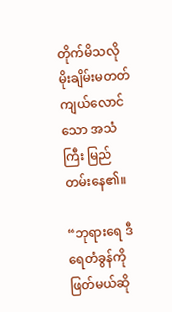တိုက်မိသလို မိုးချိမ်းမတတ် ကျယ်လောင်သော အသံကြီး မြည်တမ်းနေ၏။

“ဘုရားရေ ဒီရေတံခွန်ကို ဖြတ်မယ်ဆို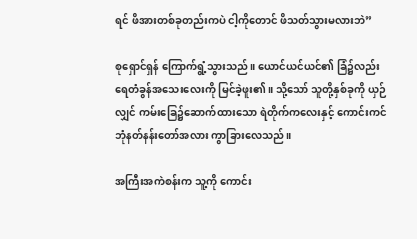ရင် ဖိအားတစ်ခုတည်းကပဲ ငါ့ကိုတောင် ဖိသတ်သွားမလားဘဲ”

စုရှောင်ရှန် ကြောက်ရွံ့သွားသည်။ ယောင်ယင်ယင်၏ ခြံ၌လည်း ရေတံခွန်အသေးလေးကို မြင်ခဲ့ဖူး၏။ သို့သော် သူတို့နှစ်ခုကို ယှဉ်လျှင် ကမ်းခြေ၌ဆောက်ထားသော ရဲတိုက်ကလေးနှင့် ကောင်းကင်ဘုံနတ်နန်းတော်အလား ကွာခြားလေသည်။

အကြီးအကဲစန်းက သူ့ကို ကောင်း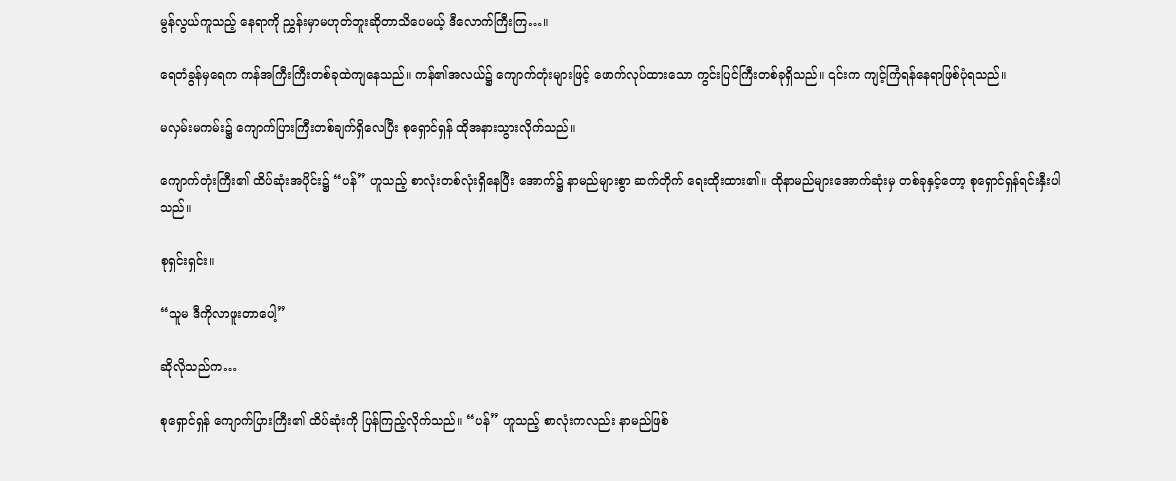မွန်လွယ်ကူသည့် နေရာကို ညွှန်းမှာမဟုတ်ဘူးဆိုတာသိပေမယ့် ဒီလောက်ကြီးကြ…။

ရေတံခွန်မှရေက ကန်အကြီးကြီးတစ်ခုထဲကျနေသည်။ ကန်၏အလယ်၌ ကျောက်တုံးများဖြင့် ဖောက်လုပ်ထား‌သော ကွင်းပြင်ကြီးတစ်ခုရှိသည်။ ၎င်းက ကျင့်ကြံရန်နေရာဖြစ်ပုံရသည်။

မလှမ်းမကမ်း၌ ကျောက်ပြားကြီးတစ်ချက်ရှိလေပြီး စုရှောင်ရှန် ထိုအနားသွားလိုက်သည်။

ကျောက်တုံးကြီး၏ ထိပ်ဆုံးအပိုင်း၌ “ပန်” ဟူသည့် စာလုံးတစ်လုံးရှိနေပြီး အောက်၌ နာမည်များစွာ ဆက်တိုက် ရေးထိုးထား၏။ ထိုနာမည်များအောက်ဆုံးမှ တစ်ခုနှင့်တော့ စုရှောင်ရှန်ရင်းနှီးပါသည်။

စုရှင်းရှင်း။

“သူမ ဒီကိုလာဖူးတာပေါ့”

ဆိုလိုသည်က…

စုရှောင်ရှန် ကျောက်ပြားကြီး၏ ထိပ်ဆုံးကို ပြန်ကြည့်လိုက်သည်။ “ပန်” ဟူသည့် စာလုံးကလည်း နာမည်ဖြစ်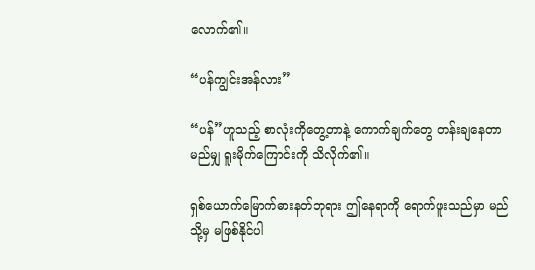လောက်၏။

“ပန်ကျွင်းအန်လား”

“ပန်”ဟူသည့် စာလုံးကိုတွေ့တာနဲ့ ကောက်ချက်တွေ တန်းချနေတာ မည်မျှ ရူးမိုက်ကြောင်းကို သိလိုက်၏။

ရှစ်ယောက်မြောက်ဓားနတ်ဘုရား ဤနေရာကို ရောက်ဖူးသည်မှာ မည်သို့မှ မဖြစ်နိုင်ပါ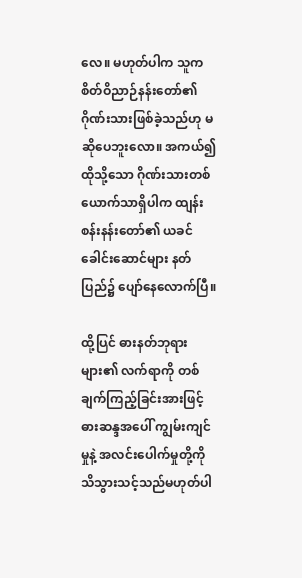လေ။ မဟုတ်ပါက သူက စိတ်ဝိညာဉ်နန်းတော်၏ ဂိုဏ်းသားဖြစ်ခဲ့သည်ဟု မဆိုပေဘူးလော။ အကယ်၍ ထိုသို့သော ဂိုဏ်းသားတစ်ယောက်သာရှိပါက ထျန်းစန်းနန်းတော်၏ ယခင် ခေါင်းဆောင်များ နတ်ပြည်‌၌ ပျော်နေလောက်ပြီ။

ထို့ပြင် ဓားနတ်ဘုရားများ၏ လက်ရာကို တစ်ချက်ကြည့်ခြင်းအားဖြင့် ဓားဆန္ဒအပေါ် ကျွမ်းကျင်မှုနဲ့ အလင်းပေါက်မှုတို့ကို သိသွားသင့်သည်မဟုတ်ပါ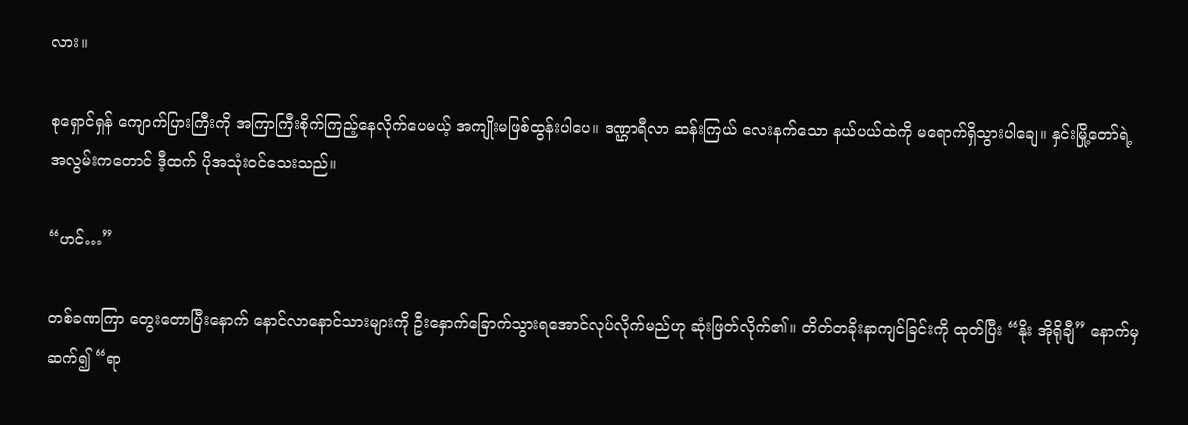လား။

စုရှောင်ရှန် ကျောက်ပြားကြီးကို အကြာကြီးစိုက်ကြည့်နေလိုက်ပေမယ့် အကျိုးမဖြစ်ထွန်းပါပေ။ ဒဏ္ဌာရီလာ ဆန်းကြယ် လေးနက်သော နယ်ပယ်ထဲကို မရောက်ရှိသွားပါချေ။ နှင်းမြို့တော်ရဲ့အလွမ်းကတောင် ဒီ့ထက် ပိုအသုံး၀င်သေးသည်။

“ဟင်…”

တစ်ခဏကြာ ‌တွေးတောပြီးနောက် နောင်လာနောင်သားများကို ဦးနှောက်ခြောက်သွားရအောင်လုပ်လိုက်မည်ဟု ဆုံးဖြတ်လိုက်၏။ တိတ်တခိုးနာကျင်ခြင်းကို ထုတ်ပြီး “နိုး အိုရိုချီ” နောက်မှဆက်၍ “ရာ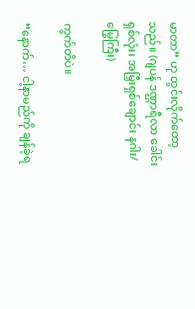မာတာ” ဟု ထွင်းလိုက်တော့သည်။ (ဂျပန် ဒဏ္ဌာရီလာ ခေါင်းရှစ်လုံး၊ အမြှီးရှစ်ချောင်း နဂါး/မြွေကြီး)

ကွက်တိပဲ။

“နောက်… ငါ့နာမည်ကို ချန်ခဲ့ရ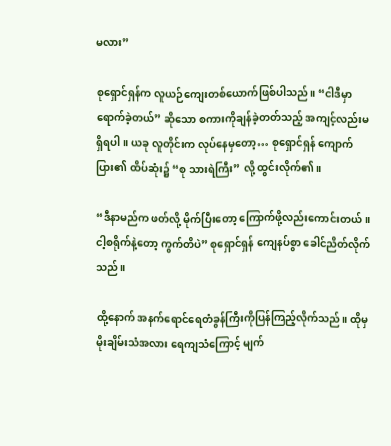မလား”

စုရှောင်ရှန်က လူယဉ်ကျေးတစ်ယောက်ဖြစ်ပါသည်။ “ငါဒီမှာရောက်ခဲ့တယ်” ဆိုသော စကားကိုချန်ခဲ့တတ်သည့် အကျင့်လည်းမရှိရပါ။ ယခု လူတိုင်းက လုပ်နေမှတော့… စုရှောင်ရှန် ကျောက်ပြား၏ ထိပ်ဆုံး၌ “စု သားရဲကြီး” လို့ ထွင်းလိုက်၏။

“ဒီနာမည်က ဖတ်လို့ မိုက်ပြီးတော့ ကြောက်ဖို့လည်းကောင်းတယ်။ ငါ့စရိုက်နဲ့တော့ ကွက်တိပဲ” စုရှောင်ရှန် ကျေနပ်စွာ ခေါင်ညိတ်လိုက်သည်။

ထို့နောက် အနက်ရောင်ရေတံခွန်ကြီးကိုပြန်ကြည့်လိုက်သည်။ ထိုမှ မိုးချိမ်းသံအလား ရေကျသံကြောင့် မျက်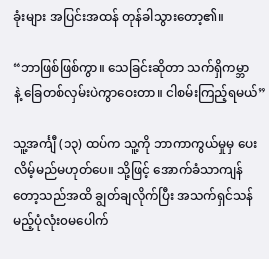ခုံးများ အပြင်းအထန် တုန်ခါသွားတော့၏။

“ဘာဖြစ်ဖြစ်ကွာ။ သေခြင်းဆိုတာ သက်ရှိကမ္ဘာနဲ့ ‌ခြေတစ်လှမ်းပဲကွာဝေးတာ။ ငါစမ်းကြည့်ရမယ်”

သူ့အင်္ကျီ (၁၃) ထပ်က သူ့ကို ဘာကာကွယ်မှုမှ ပေးလိမ့်မည်မဟုတ်ပေ။ သို့ဖြင့် အောက်ခံသာကျန်တော့သည်အထိ ချွတ်ချလိုက်ပြီး အသက်ရှင်သန်မည့်ပုံလုံး၀မပေါက်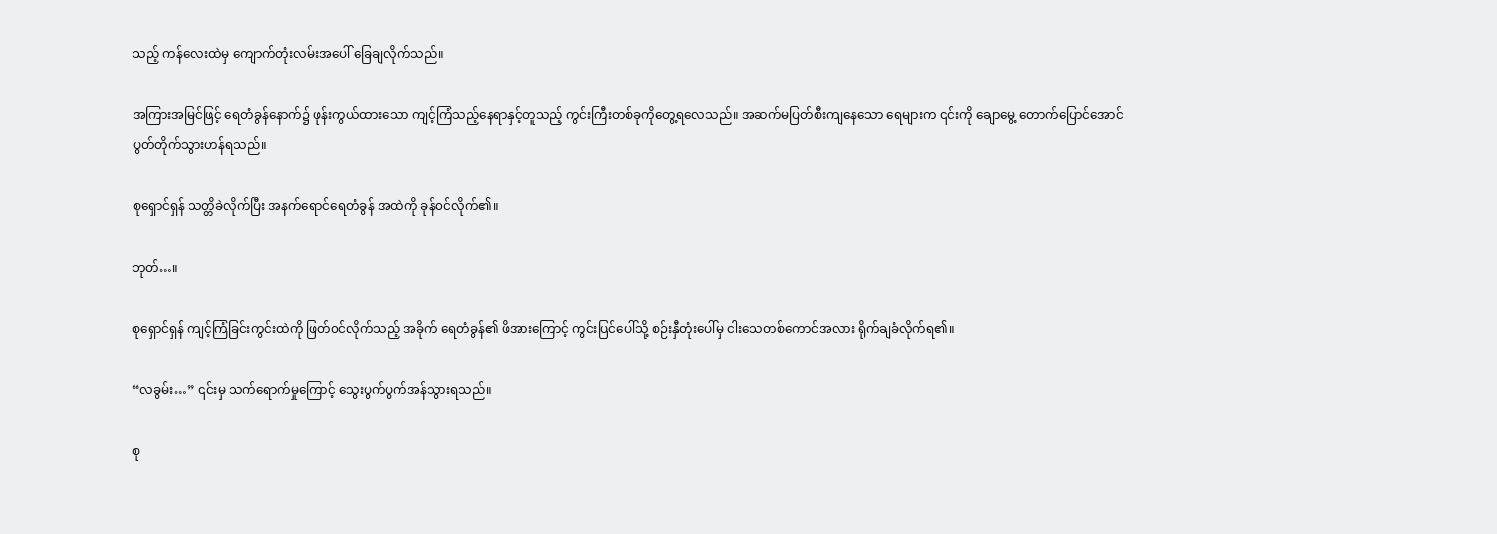သည့် ‌ကန်လေးထဲမှ ကျောက်တုံးလမ်းအပေါ် ခြေချလိုက်သည်။

အကြားအမြင်ဖြင့် ရေတံခွန်နောက်၌ ဖုန်းကွယ်ထားသော ကျင့်ကြံသည့်နေရာနှင့်တူသည့် ကွင်းကြီးတစ်ခုကိုတွေ့ရလေသည်။ အဆက်မပြတ်စီးကျနေသော ရေများက ၎င်းကို ချောမွေ့ တောက်ပြောင်အောင်ပွတ်တိုက်သွားဟန်ရသည်။

စုရှောင်ရှန် သတ္တိခဲလိုက်ပြီး အနက်ရောင်ရေတံခွန် အထဲကို ခုန်၀င်လိုက်၏။

ဘုတ်…။

စုရှောင်ရှန် ကျင့်ကြံခြင်းကွင်းထဲကို ဖြတ်၀င်လိုက်သည့် အခိုက် ရေတံခွန်၏ ဖိအားကြောင့် ကွင်းပြင်ပေါ်သို့ စဉ်းနှီတုံးပေါ်မှ ငါးသေတစ်ကောင်အလား ရိုက်ချခံလိုက်ရ၏။

“လခွမ်း…” ၎င်းမှ သက်ရောက်မှုကြောင့် သွေးပွက်ပွက်အန်သွားရသည်။

စု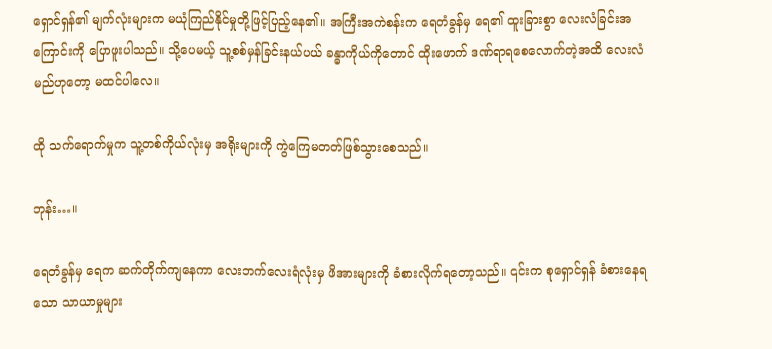ရှောင်ရှန်၏ မျက်လုံးများက မယုံကြည်နိုင်မှုတို့ဖြင့်ပြည့်နေ၏။ အကြီးအကဲစန်းက ရေတံခွန်မှ ရေ၏ ထူးခြားစွာ လေးလံခြင်းအကြောင်းကို ပြောဖူးပါသည်။ သို့ပေမယ့် သူ့စစ်မှန်ခြင်းနယ်ပယ် ခန္ဓာကိုယ်ကိုတောင် ထိုးဖောက် ဒဏ်ရာရစေလောက်တဲ့အထိ လေးလံမည်ဟုတော့ မထင်ပါလေ။

ထို သက်ရောက်မှုက သူ့တစ်ကိုယ်လုံးမှ အရိုးများကို ကွဲကြေမတတ်ဖြစ်သွားစေသည်။

ဘုန်း…။

ရေတံခွန်မှ ရေက ဆက်တိုက်ကျနေကာ လေးဘက်လေးရံလုံးမှ ဖိအားများကို ခံစားလိုက်ရတော့သည်။ ၎င်းက စုရှောင်ရှန် ခံစားနေရသော သာယာမှုများ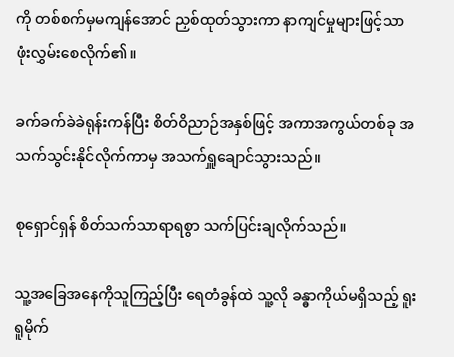ကို တစ်စက်မှမကျန်အောင် ညှစ်ထုတ်သွားကာ နာကျင်မှုများဖြင့်သာ ဖုံးလွှမ်းစေလိုက်၏။

ခက်ခက်ခဲခဲရုန်းကန်ပြီး စိတ်ဝိညာဉ်အနှစ်ဖြင့် အကာအကွယ်တစ်ခု အသက်သွင်းနိုင်လိုက်ကာမှ အသက်ရှူချောင်သွားသည်။

စုရှောင်ရှန် စိတ်သက်သာရာရစွာ သက်ပြင်းချလိုက်သည်။

သူ့အခြေအနေကိုသူကြည့်ပြီး ရေတံခွန်ထဲ သူ့လို ခန္ဓာကိုယ်မရှိသည့် ရူးရူမိုက်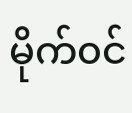မိုက်၀င်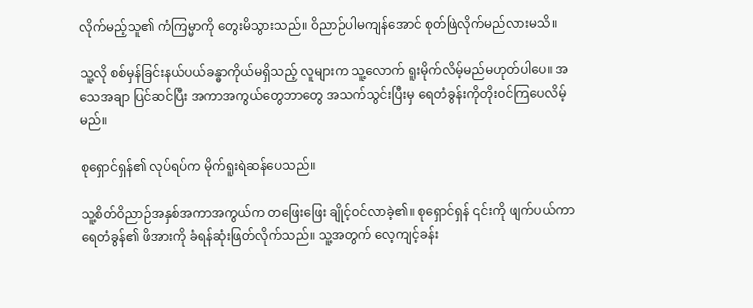လိုက်မည့်သူ၏ ကံကြမ္မာကို တွေးမိသွားသည်။ ဝိညာဉ်ပါမကျန်အောင် စုတ်ဖြဲလိုက်မည်လားမသိ။

သူ့လို စစ်မှန်ခြင်းနယ်ပယ်ခန္ဓာကိုယ်မရှိသည့် လူများက သူ့လောက် ရူးမိုက်လိမ့်မည်မဟုတ်ပါပေ။ အသေအချာ ပြင်ဆင်ပြီး အကာအကွယ်‌‌တွေဘာ‌တွေ အသက်သွင်းပြီးမှ ရေတံခွန်းကိုတိုး၀င်ကြပေလိမ့်မည်။

စုရှောင်ရှန်၏ လုပ်ရပ်က မိုက်ရူးရဲဆန်ပေသည်။

သူ့စိတ်ဝိညာဉ်အနှစ်အကာအကွယ်က တဖြေးဖြေး ချိုင့်ဝင်လာခဲ့၏။ စုရှောင်ရှန် ၎င်းကို ဖျက်ပယ်ကာ ရေတံခွန်၏ ဖိအားကို ခံရန်ဆုံးဖြတ်လိုက်သည်။ သူ့အတွက် လေ့ကျင့်ခန်း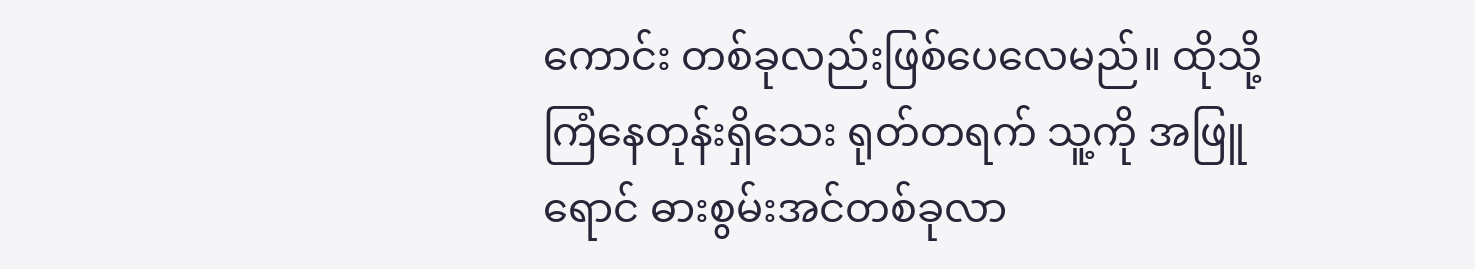ကောင်း တစ်ခုလည်းဖြစ်ပေလေမည်။ ထိုသို့ကြံနေတုန်းရှိသေး ရုတ်တရက် သူ့ကို အဖြူရောင် ဓားစွမ်းအင်တစ်ခုလာ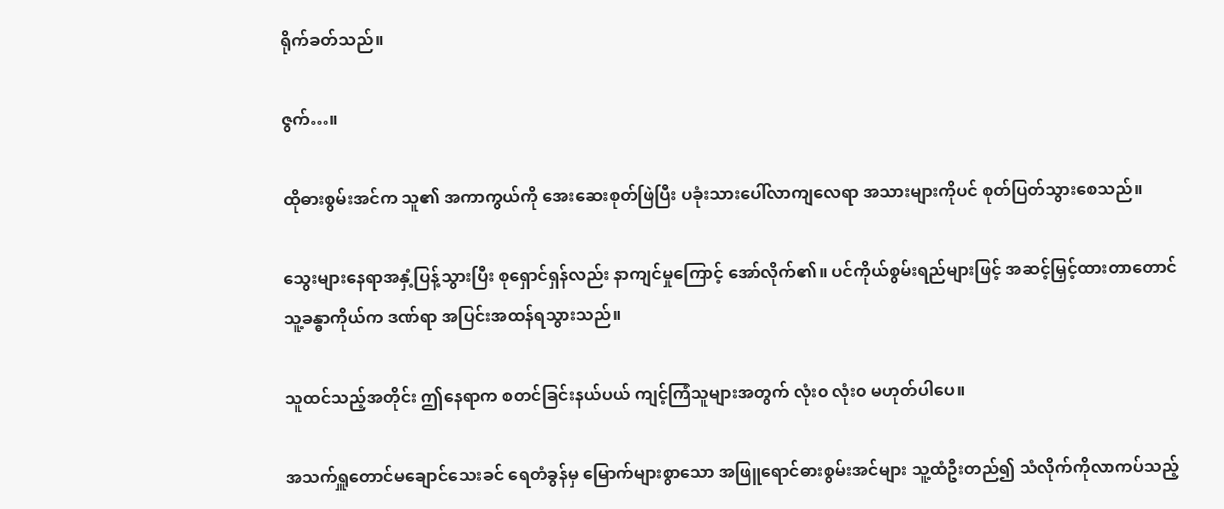ရိုက်ခတ်သည်။

ဇွက်…။

ထိုဓားစွမ်းအင်က သူ၏ အကာကွယ်ကို အေးဆေးစုတ်ဖြဲပြီး ပခုံးသားပေါ်လာကျလေရာ အသားများကိုပင် စုတ်ပြတ်သွားစေသည်။

သွေးများနေရာအနှံ့ပြန့်သွားပြီး စုရှောင်ရှန်လည်း နာကျင်မှုကြောင့် အော်လိုက်၏။ ပင်ကိုယ်စွမ်းရည်များဖြင့် အဆင့်မြှင့်ထားတာတောင် သူ့ခန္ဓာကိုယ်က ဒဏ်ရာ အပြင်းအထန်ရသွားသည်။

သူထင်သည့်အတိုင်း ဤနေရာက စတင်ခြင်းနယ်ပယ် ကျင့်ကြံသူများအတွက် လုံး၀ လုံး၀ မဟုတ်ပါပေ။

အသက်ရှူတောင်မချောင်သေးခင် ရေတံခွန်မှ မြောက်များစွာသော အဖြူရောင်ဓားစွမ်းအင်များ သူ့ထံဦးတည်၍ သံလိုက်ကိုလာကပ်သည့်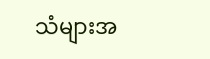သံများအ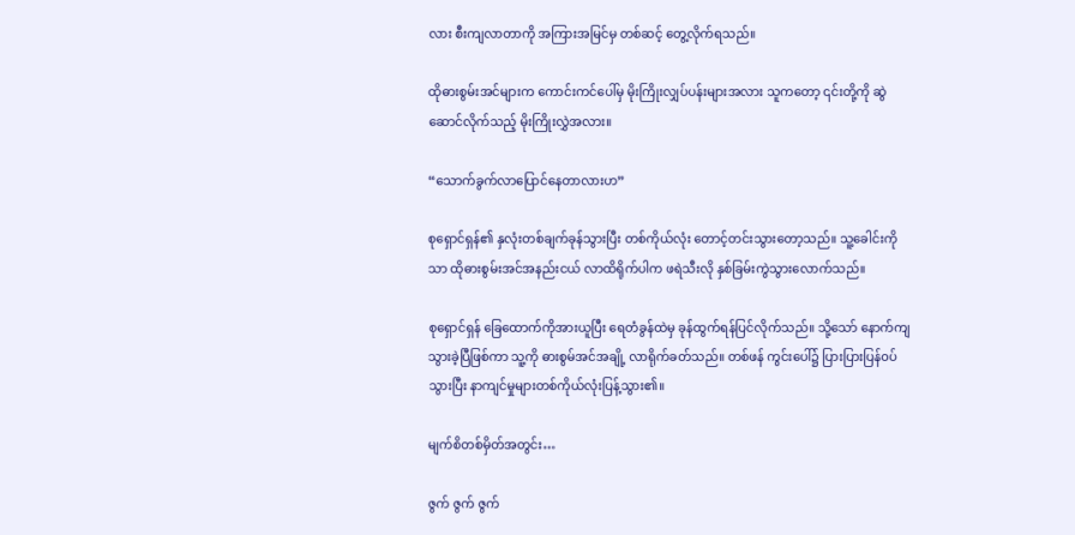လား စီးကျလာတာကို အကြားအမြင်မှ တစ်ဆင့် တွေ့လိုက်ရသည်။

ထိုဓားစွမ်းအင်များက ကောင်းကင်ပေါ်မှ မိုးကြိုးလျှပ်ပန်းများအလား သူကတော့ ၎င်းတို့ကို ဆွဲဆောင်လိုက်သည့် မိုးကြိုးလွှဲအလား။

“သောက်ခွက်လာပြောင်နေတာလားဟ”

စုရှောင်ရှန်၏ နှလုံးတစ်ချက်ခုန်သွားပြီး တစ်ကိုယ်လုံး တောင့်တင်းသွားတော့သည်။ သူ့ခေါင်းကိုသာ ထိုဓားစွမ်းအင်အနည်းငယ် လာထိရိုက်ပါက ဖရဲသီးလို နှစ်ခြမ်းကွဲသွားလောက်သည်။

စုရှောင်ရှန် ခြေထောက်ကိုအားယူပြီး ရေတံခွန်ထဲမှ ခုန်ထွက်ရန်ပြင်လိုက်သည်။ သို့သော် နောက်ကျသွားခဲ့ပြီဖြစ်ကာ သူ့ကို ဓားစွမ်အင်အချို့ လာရိုက်ခတ်သည်။ တစ်ဖန် ကွင်းပေါ်၌ ပြားပြားပြန်၀ပ်သွားပြီး နာကျင်မှုများတစ်ကိုယ်လုံးပြန့်သွား၏။

မျက်စိတစ်မှိတ်အတွင်း…

ဇွက် ဇွက် ဇွက်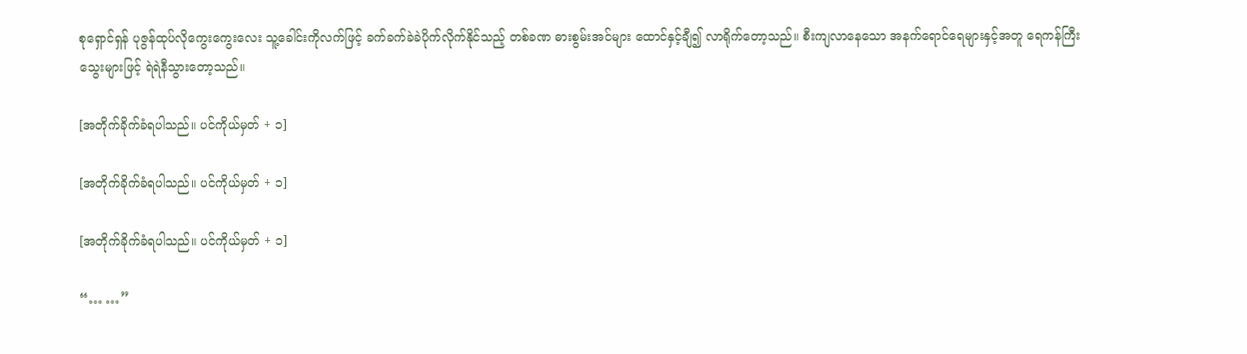စုရှောင်ရှန် ပုဇွန်ထုပ်လိုကွေးကွေးလေး သူ့ခေါင်းကိုလက်ဖြင့် ခက်ခက်ခဲခဲပိုက်လိုက်နိုင်သည့် တစ်ခဏ ဓားစွမ်းအင်များ ထောင်နှင့်ချီ၍ လာရိုက်တော့သည်။ စီးကျလာနေသော အနက်ရောင်ရေများနှင့်အတူ ရေကန်ကြီး သွေးများဖြင့် ရဲရဲနီသွားတော့သည်။

[အတိုက်ခိုက်ခံရပါသည်။ ပင်ကိုယ်မှတ် + ၁]

[အတိုက်ခိုက်ခံရပါသည်။ ပင်ကိုယ်မှတ် + ၁]

[အတိုက်ခိုက်ခံရပါသည်။ ပင်ကိုယ်မှတ် + ၁]

“… …”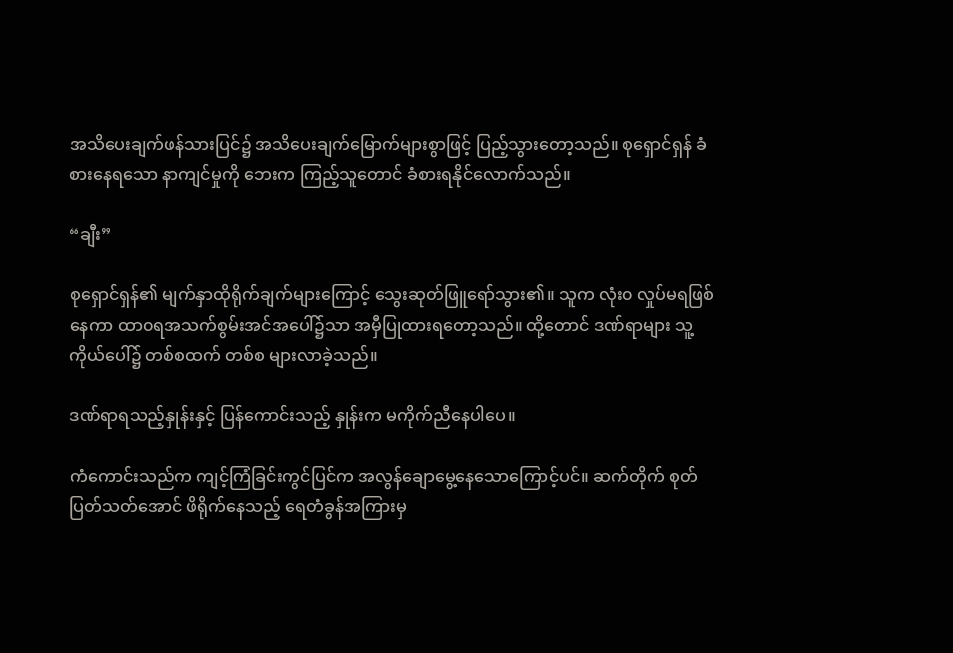အသိပေးချက်ဖန်သားပြင်၌ အသိပေးချက်မြောက်များစွာဖြင့် ပြည့်သွားတော့သည်။ စုရှောင်ရှန် ခံစားနေရသော နာကျင်မှုကို ဘေးက ကြည့်သူတောင် ခံစားရနိုင်လောက်သည်။

“ချီး”

စုရှောင်ရှန်၏ မျက်နှာထိုရိုက်ချက်များကြောင့် သွေးဆုတ်ဖြူရော်သွား၏။ သူက လုံး၀ လှုပ်မရဖြစ်နေကာ ထာ၀ရအသက်စွမ်းအင်အပေါ်၌သာ အမှီပြုထားရတော့သည်။ ထို့တောင် ဒဏ်ရာများ သူ့ကိုယ်ပေါ်၌ တစ်စထက် တစ်စ များလာခဲ့သည်။

ဒဏ်ရာရသည့်နှုန်းနှင့် ပြန်ကောင်းသည့် နှုန်းက မကိုက်ညီနေပါပေ။

ကံကောင်းသည်က ကျင့်ကြံခြင်းကွင်ပြင်က အလွန်ချောမွေ့နေသောကြောင့်ပင်။ ဆက်တိုက် စုတ်ပြတ်သတ်အောင် ဖိရိုက်နေသည့် ရေတံခွန်အကြားမှ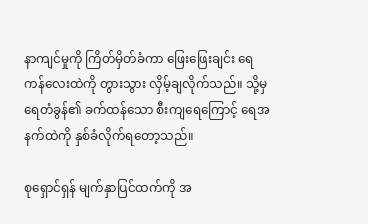နာကျင်မှုကို ကြိတ်မှိတ်ခံကာ ဖြေးဖြေးချင်း ရေကန်လေးထဲကို တွားသွား လှိမ့်ချလိုက်သည်။ သို့မှ ရေတံခွန်၏ ခက်ထန်သော စီးကျရေကြောင့် ရေအနက်ထဲကို နှစ်ခံလိုက်ရတော့သည်။

စုရှောင်ရှန် မျက်နှာပြင်ထက်ကို အ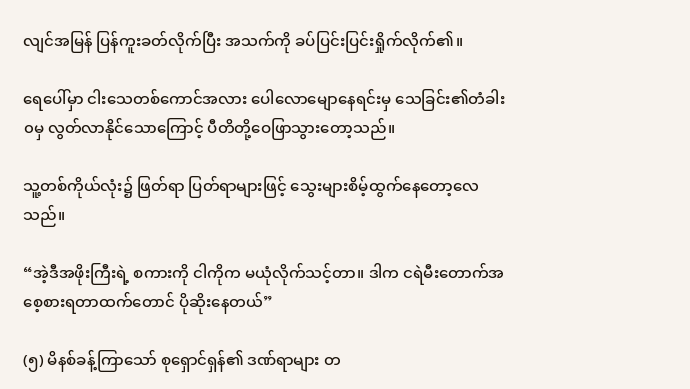လျင်အမြန် ပြန်ကူးခတ်လိုက်ပြီး အသက်ကို ခပ်ပြင်းပြင်းရှိုက်လိုက်၏။

ရေပေါ်မှာ ငါးသေတစ်ကောင်အလား ပေါလောမျောနေရင်းမှ သေခြင်း၏တံခါး၀မှ လွတ်လာနိုင်သောကြောင့် ပီတိတို့ဝေဖြာသွားတော့သည်။

သူ့တစ်ကိုယ်လုံး၌ ဖြတ်ရာ ပြတ်ရာများဖြင့် သွေးများစိမ့်ထွက်နေတော့လေသည်။

“အဲ့ဒီအဖိုးကြီးရဲ့ စကားကို ငါကိုက မယုံလိုက်သင့်တာ။ ဒါက ငရဲမီးတောက်အ စေ့စားရတာထက်တောင် ပိုဆိုးနေတယ်”

(၅) မိနစ်ခန့်ကြာသော် စုရှောင်ရှန်၏ ဒဏ်ရာများ တ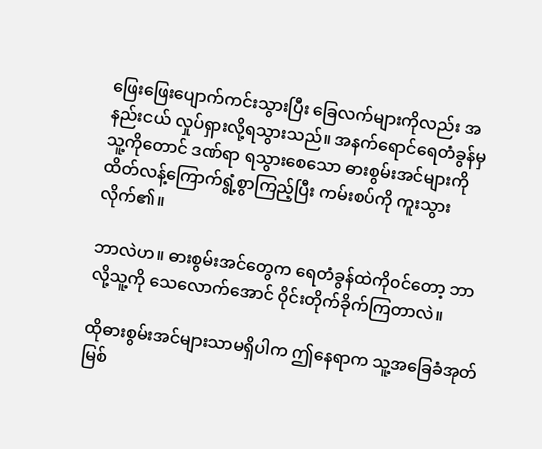ဖြေးဖြေးပျောက်ကင်းသွား‌ပြီး ခြေလက်များကိုလည်း အနည်းငယ် လှုပ်ရှားလို့ရသွားသည်။ အနက်ရောင်ရေတံခွန်မှ သူ့ကိုတောင် ဒဏ်ရာ ရသွားစေသော ဓားစွမ်းအင်များကိုထိတ်လန့်ကြောက်ရွံ့စွာကြည့်ပြီး ကမ်းစပ်ကို ကူးသွားလိုက်၏။

ဘာလဲဟ။ ဓားစွမ်းအင်တွေက ရေတံခွန်ထဲကို၀င်တော့ ဘာလို့သူ့ကို သေလောက်အောင် ဝိုင်းတိုက်ခိုက်ကြတာလဲ။

ထိုဓားစွမ်းအင်များသာမရှိပါက ဤနေရာက သူ့အခြေခံအုတ်မြစ်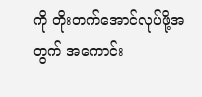ကို တိုးတက်အောင်လုပ်ဖို့အတွက် အကောင်း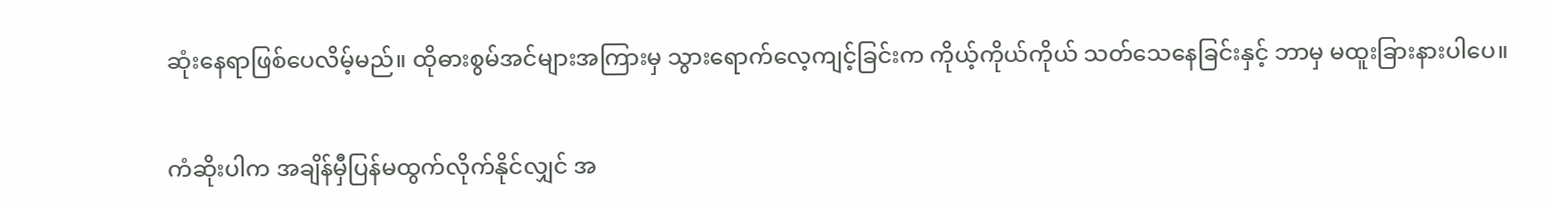ဆုံးနေရာဖြစ်ပေလိမ့်မည်။ ထိုဓားစွမ်အင်များအကြားမှ သွားရောက်လေ့ကျင့်ခြင်းက ကိုယ့်ကိုယ်ကိုယ် သတ်သေနေခြင်းနှင့် ဘာမှ မထူးခြားနားပါပေ။

ကံဆိုးပါက အချိန်မှီပြန်မထွက်လိုက်နိုင်လျှင် အ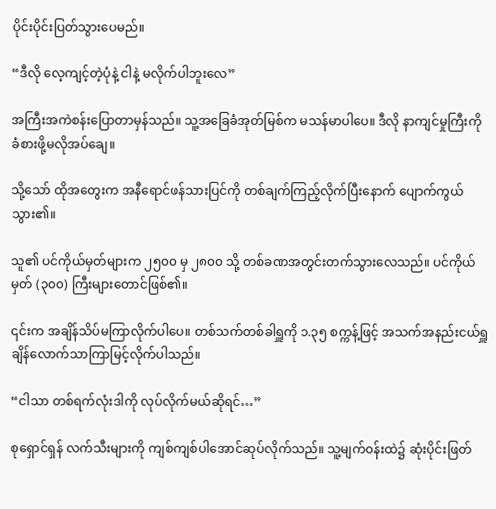ပိုင်းပိုင်းပြတ်သွားပေမည်။

“ဒီလို လေ့ကျင့်တဲ့ပုံနဲ့ ငါနဲ့ မလိုက်ပါဘူးလေ”

အကြီးအကဲစန်းပြောတာမှန်သည်။ သူ့အခြေခံအုတ်မြစ်က မသန်မာပါပေ။ ဒီလို နာကျင်မှုကြီးကို ခံစားဖို့မလိုအပ်ချေ။

သို့သော် ထိုအတွေးက အနီရောင်ဖန်သားပြင်ကို တစ်ချက်ကြည့်လိုက်ပြီးနောက် ပျောက်ကွယ်သွား၏။

သူ၏ ပင်ကိုယ်မှတ်များက ၂၅၀၀ မှ ၂၈၀၀ သို့ တစ်ခဏအတွင်းတက်သွားလေသည်။ ပင်ကိုယ်မှတ် (၃၀၀) ကြီးများတောင်ဖြစ်၏။

၎င်းက အချိန်သိပ်မကြာလိုက်ပါပေ။ တစ်သက်တစ်ခါရှူကို ၁.၃၅ စက္ကန့်ဖြင့် အသက်အနည်းငယ်ရှူချိန်လောက်သာကြာမြင့်လိုက်ပါသည်။

“ငါသာ တစ်ရက်လုံးဒါကို လုပ်လိုက်မယ်ဆိုရင်…”

စုရှောင်ရှန် လက်သီးများကို ကျစ်ကျစ်ပါအောင်ဆုပ်လိုက်သည်။ သူ့မျက်၀န်းထဲ၌ ဆုံးပိုင်းဖြတ်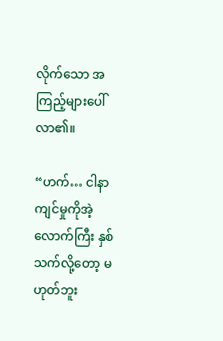လိုက်သော အကြည့်များပေါ်လာ၏။

“ဟက်… ငါနာကျင်မှုကိုအဲ့လောက်ကြီး နှစ်သက်လို့တော့ မဟုတ်ဘူး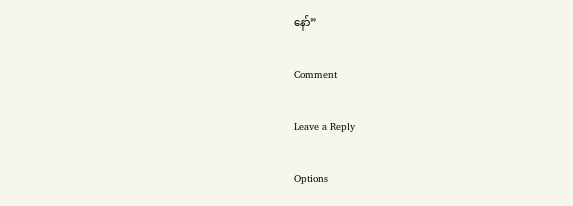နော်”

Comment

Leave a Reply

Options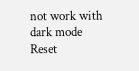not work with dark mode
Reset